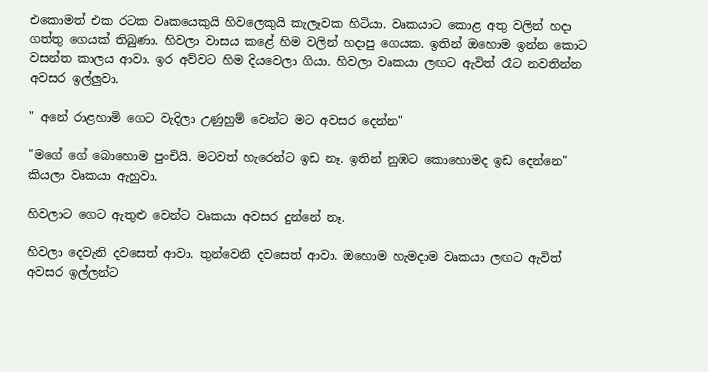එකොමත් එක රටක වෘකයෙකුයි හිවලෙකුයි කැලෑවක හිටියා. වෘකයාට කොළ අතු වලින් හදා ගත්තු ගෙයක් තිබුණා. හිවලා වාසය කළේ හිම වලින් හදාපු ගෙයක. ඉතින් ඔහොම ඉන්න කොට වසන්ත කාලය ආවා. ඉර අව්වට හිම දියවෙලා ගියා. හිවලා වෘකයා ලඟට ඇවිත් රෑට නවතින්න අවසර ඉල්ලුවා.

" අනේ රාළහාමි ගෙට වැදිලා උණුහුම් වෙන්ට මට අවසර දෙන්න"

"මගේ ගේ බොහොම පුංචියි. මටවත් හැරෙන්ට ඉඩ නෑ. ඉතින් නුඹට කොහොමද ඉඩ දෙන්නෙ" කියලා වෘකයා ඇහුවා.

හිවලාට ගෙට ඇතුළු වෙන්ට වෘකයා අවසර දුන්නේ නෑ.

හිවලා දෙවැනි දවසෙත් ආවා. තුන්වෙනි දවසෙත් ආවා. ඔහොම හැමදාම වෘකයා ලඟට ඇවිත් අවසර ඉල්ලන්ට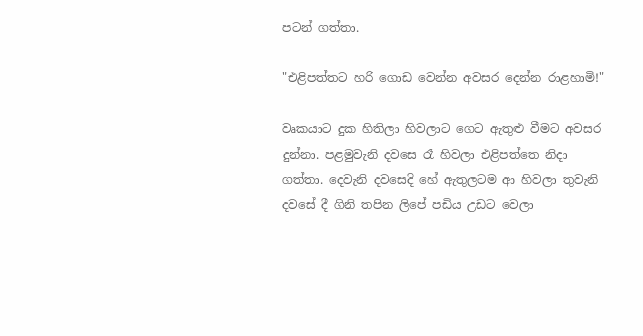පටන් ගත්තා.

"එළිපත්තට හරි ගොඩ වෙන්න අවසර දෙන්න රාළහාමි!"

වෘකයාට දුක හිතිලා හිවලාට ගෙට ඇතුළු වීමට අවසර දුන්නා. පළමුවැනි දවසෙ රෑ හිවලා එළිපත්තෙ නිදා ගත්තා. දෙවැනි දවසෙදි හේ ඇතුලටම ආ හිවලා තුවැනි දවසේ දී ගිනි තපින ලිපේ පඩිය උඩට වෙලා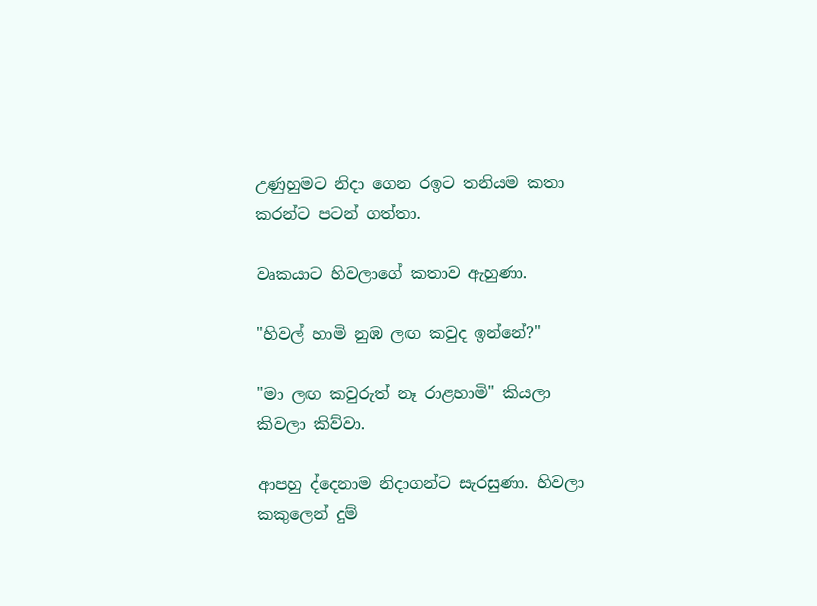උණුහුමට නිදා ගෙන රඉට තනියම කතා කරන්ට පටන් ගත්තා.

වෘකයාට හිවලාගේ කතාව ඇහුණා.

"හිවල් හාමි නුඹ ලඟ කවුද ඉන්නේ?"

"මා ලඟ කවුරුත් නෑ රාළහාමි" කියලා කිවලා කිව්වා.

ආපහු ද්දෙනාම නිදාගන්ට සැරසුණා. හිවලා කකුලෙන් දුම්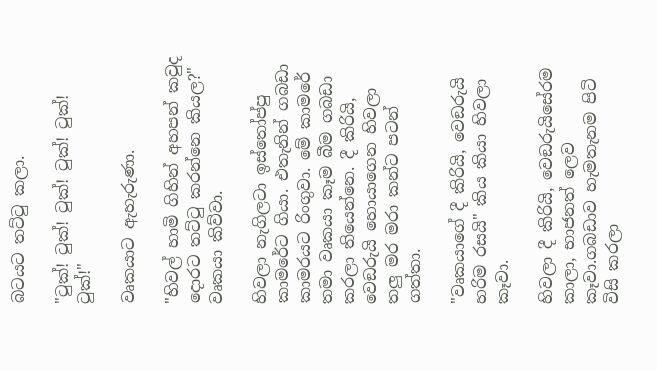බටයට තට්ටු කලා.

"ටුක්! ටුක්! ටුක්! ටුක්! ටුක්! ටුක්!"

වෘකයාට ඇහැරුණා.

"හිවල් හාමි ගිහින් අහපන් කවුද දොරට තට්ටු කරන්නෙ කියල?" වෘකයා කිව්වා.

හිවලා නැගිලටා ඉස්තෝප්පු කාමරේට ගියා. එතැනින් ගබඩා කාමරයට රිංගුවා. මේ කාමරේ තමා වෘකයා කෑම බීම ගබඩා කරලා තියෙන්නෙ. දී කිරියි, වෙඞරුයි හොයාගෙන හිවලා තලු මර මරා කන්ට පටන් ගත්තා.

"වෘකයාගේ දී කිරියි, වෙඞරුයි හරිම රසයි" කිය කියා හිවලා කෑවා.

හිවලා දී කිරියි, වෙඞරුයිසේරම කාලා, භාජනත් ලෙව කෑවා.ගබඩාව හැමතැනම පිටි විසි කරලා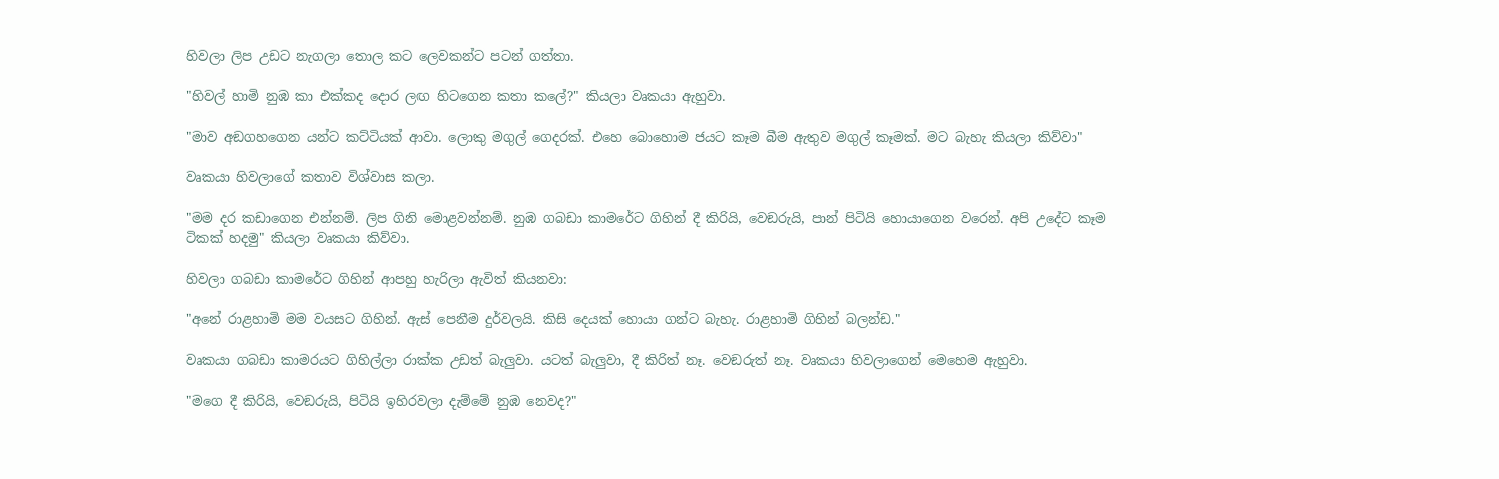හිවලා ලිප උඩට නැගලා තොල කට ලෙවකන්ට පටන් ගත්තා.

"හිවල් හාමි නුඹ කා එක්කද දොර ලඟ හිටගෙන කතා කලේ?" කියලා වෘකයා ඇහුවා.

"මාව අඞගහගෙන යන්ට කට්ටියක් ආවා. ලොකු මගුල් ගෙදරක්. එහෙ බොහොම ජයට කෑම බීම ඇතුව මගුල් කෑමක්. මට බැහැ කියලා කිව්වා"

වෘකයා හිවලාගේ කතාව විශ්වාස කලා.

"මම දර කඩාගෙන එන්නම්. ලිප ගිනි මොළවන්නම්. නුඹ ගබඩා කාමරේට ගිහින් දී කිරියි, වෙඞරුයි, පාන් පිටියි හොයාගෙන වරෙන්. අපි උදේට කෑම ටිකක් හදමු" කියලා වෘකයා කිව්වා.

හිවලා ගබඩා කාමරේට ගිහින් ආපහු හැරිලා ඇවිත් කියනවා:

"අනේ රාළහාමි මම වයසට ගිහින්. ඇස් පෙනීම දුර්වලයි. කිසි දෙයක් හොයා ගන්ට බැහැ. රාළහාමි ගිහින් බලන්ඩ."

වෘකයා ගබඩා කාමරයට ගිහිල්ලා රාක්ක උඩත් බැලුවා. යටත් බැලුවා, දී කිරිත් නෑ. වෙඞරුත් නෑ. වෘකයා හිවලාගෙන් මෙහෙම ඇහුවා.

"මගෙ දී කිරියි, වෙඞරුයි, පිටියි ඉහිරවලා දැම්මේ නුඹ නෙවද?"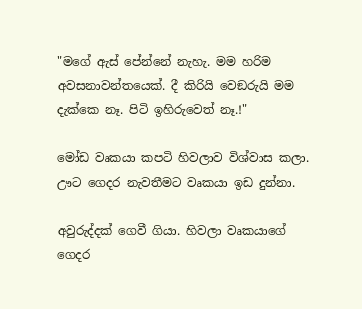"මගේ ඇස් පේන්නේ නැහැ. මම හරිම අවසනාවන්තයෙක්. දී කිරියි වෙඞරුයි මම දැක්කෙ නෑ. පිටි ඉහිරුවෙත් නෑ.!"

මෝඩ වෘකයා කපටි හිවලාව විශ්වාස කලා. ඌට ගෙදර නැවතීමට වෘකයා ඉඩ දුන්නා.

අවුරුද්දක් ගෙවී ගියා. හිවලා වෘකයාගේ ගෙදර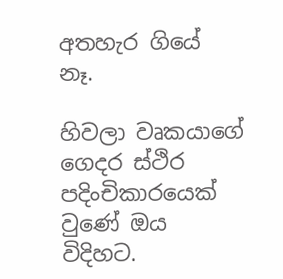අතහැර ගියේ නෑ.

හිවලා වෘකයාගේ ගෙදර ස්ථිර පදිංචිකාරයෙක් වුණේ ඔය විදිහට.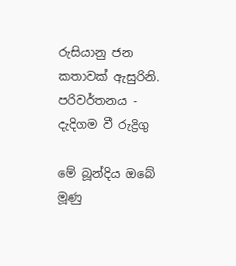රුසියානු ජන කතාවක් ඇසුරිනි.
පරිවර්තනය - දැදිගම වී රුද්‍රිගු

මේ බූන්දිය ඔබේ මූණු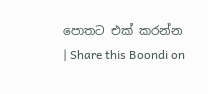පොතට එක් කරන්න | Share this Boondi on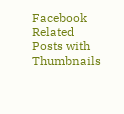Facebook
Related Posts with Thumbnails